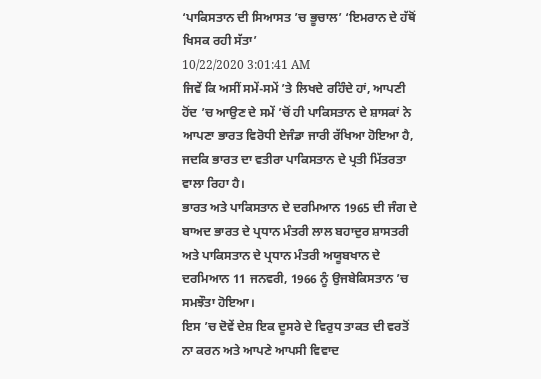‘ਪਾਕਿਸਤਾਨ ਦੀ ਸਿਆਸਤ ’ਚ ਭੂਚਾਲ’ ‘ਇਮਰਾਨ ਦੇ ਹੱਥੋਂ ਖਿਸਕ ਰਹੀ ਸੱਤਾ’
10/22/2020 3:01:41 AM
ਜਿਵੇਂ ਕਿ ਅਸੀਂ ਸਮੇਂ-ਸਮੇਂ ’ਤੇ ਲਿਖਦੇ ਰਹਿੰਦੇ ਹਾਂ, ਆਪਣੀ ਹੋਂਦ ’ਚ ਆਉਣ ਦੇ ਸਮੇਂ ’ਚੋਂ ਹੀ ਪਾਕਿਸਤਾਨ ਦੇ ਸ਼ਾਸਕਾਂ ਨੇ ਆਪਣਾ ਭਾਰਤ ਵਿਰੋਧੀ ਏਜੰਡਾ ਜਾਰੀ ਰੱਖਿਆ ਹੋਇਆ ਹੈ, ਜਦਕਿ ਭਾਰਤ ਦਾ ਵਤੀਰਾ ਪਾਕਿਸਤਾਨ ਦੇ ਪ੍ਰਤੀ ਮਿੱਤਰਤਾ ਵਾਲਾ ਰਿਹਾ ਹੈ।
ਭਾਰਤ ਅਤੇ ਪਾਕਿਸਤਾਨ ਦੇ ਦਰਮਿਆਨ 1965 ਦੀ ਜੰਗ ਦੇ ਬਾਅਦ ਭਾਰਤ ਦੇ ਪ੍ਰਧਾਨ ਮੰਤਰੀ ਲਾਲ ਬਹਾਦੁਰ ਸ਼ਾਸਤਰੀ ਅਤੇ ਪਾਕਿਸਤਾਨ ਦੇ ਪ੍ਰਧਾਨ ਮੰਤਰੀ ਅਯੂਬਖਾਨ ਦੇ ਦਰਮਿਆਨ 11 ਜਨਵਰੀ, 1966 ਨੂੰ ਉਜਬੇਕਿਸਤਾਨ ’ਚ ਸਮਝੌਤਾ ਹੋਇਆ।
ਇਸ ’ਚ ਦੋਵੇਂ ਦੇਸ਼ ਇਕ ਦੂਸਰੇ ਦੇ ਵਿਰੁਧ ਤਾਕਤ ਦੀ ਵਰਤੋਂ ਨਾ ਕਰਨ ਅਤੇ ਆਪਣੇ ਆਪਸੀ ਵਿਵਾਦ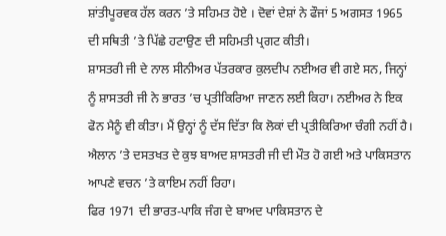ਸ਼ਾਂਤੀਪੂਰਵਕ ਹੱਲ ਕਰਨ ’ਤੇ ਸਹਿਮਤ ਹੋਏ । ਦੋਵਾਂ ਦੇਸ਼ਾਂ ਨੇ ਫੌਜਾਂ 5 ਅਗਸਤ 1965 ਦੀ ਸਥਿਤੀ ’ਤੇ ਪਿੱਛੇ ਹਟਾਉਣ ਦੀ ਸਹਿਮਤੀ ਪ੍ਰਗਟ ਕੀਤੀ।
ਸ਼ਾਸਤਰੀ ਜੀ ਦੇ ਨਾਲ ਸੀਨੀਅਰ ਪੱਤਰਕਾਰ ਕੁਲਦੀਪ ਨਈਅਰ ਵੀ ਗਏ ਸਨ, ਜਿਨ੍ਹਾਂ ਨੂੰ ਸ਼ਾਸਤਰੀ ਜੀ ਨੇ ਭਾਰਤ ’ਚ ਪ੍ਰਤੀਕਿਰਿਆ ਜਾਣਨ ਲਈ ਕਿਹਾ। ਨਈਅਰ ਨੇ ਇਕ ਫੋਨ ਮੈਨੂੰ ਵੀ ਕੀਤਾ। ਮੈਂ ਉਨ੍ਹਾਂ ਨੂੰ ਦੱਸ ਦਿੱਤਾ ਕਿ ਲੋਕਾਂ ਦੀ ਪ੍ਰਤੀਕਿਰਿਆ ਚੰਗੀ ਨਹੀਂ ਹੈ।
ਐਲਾਨ ’ਤੇ ਦਸਤਖਤ ਦੇ ਕੁਝ ਬਾਅਦ ਸ਼ਾਸਤਰੀ ਜੀ ਦੀ ਮੌਤ ਹੋ ਗਈ ਅਤੇ ਪਾਕਿਸਤਾਨ ਆਪਣੇ ਵਚਨ ’ਤੇ ਕਾਇਮ ਨਹੀਂ ਰਿਹਾ।
ਫਿਰ 1971 ਦੀ ਭਾਰਤ-ਪਾਕਿ ਜੰਗ ਦੇ ਬਾਅਦ ਪਾਕਿਸਤਾਨ ਦੇ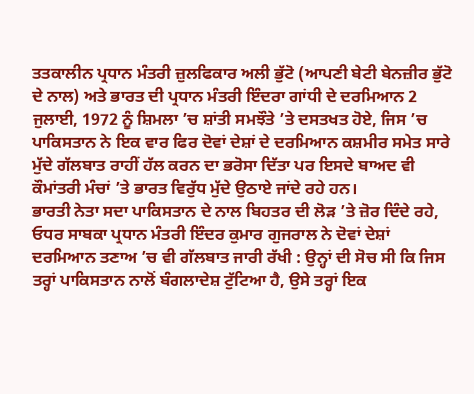ਤਤਕਾਲੀਨ ਪ੍ਰਧਾਨ ਮੰਤਰੀ ਜ਼ੁਲਫਿਕਾਰ ਅਲੀ ਭੁੱਟੋ (ਆਪਣੀ ਬੇਟੀ ਬੇਨਜ਼ੀਰ ਭੁੱਟੋ ਦੇ ਨਾਲ) ਅਤੇ ਭਾਰਤ ਦੀ ਪ੍ਰਧਾਨ ਮੰਤਰੀ ਇੰਦਰਾ ਗਾਂਧੀ ਦੇ ਦਰਮਿਆਨ 2 ਜੁਲਾਈ, 1972 ਨੂੰ ਸ਼ਿਮਲਾ ’ਚ ਸ਼ਾਂਤੀ ਸਮਝੌਤੇ ’ਤੇ ਦਸਤਖਤ ਹੋਏ, ਜਿਸ ’ਚ ਪਾਕਿਸਤਾਨ ਨੇ ਇਕ ਵਾਰ ਫਿਰ ਦੋਵਾਂ ਦੇਸ਼ਾਂ ਦੇ ਦਰਮਿਆਨ ਕਸ਼ਮੀਰ ਸਮੇਤ ਸਾਰੇ ਮੁੱਦੇ ਗੱਲਬਾਤ ਰਾਹੀਂ ਹੱਲ ਕਰਨ ਦਾ ਭਰੋਸਾ ਦਿੱਤਾ ਪਰ ਇਸਦੇ ਬਾਅਦ ਵੀ ਕੌਮਾਂਤਰੀ ਮੰਚਾਂ ’ਤੇ ਭਾਰਤ ਵਿਰੁੱਧ ਮੁੱਦੇ ਉਠਾਏ ਜਾਂਦੇ ਰਹੇ ਹਨ।
ਭਾਰਤੀ ਨੇਤਾ ਸਦਾ ਪਾਕਿਸਤਾਨ ਦੇ ਨਾਲ ਬਿਹਤਰ ਦੀ ਲੋੜ ’ਤੇ ਜ਼ੋਰ ਦਿੰਦੇ ਰਹੇ, ਓਧਰ ਸਾਬਕਾ ਪ੍ਰਧਾਨ ਮੰਤਰੀ ਇੰਦਰ ਕੁਮਾਰ ਗੁਜਰਾਲ ਨੇ ਦੋਵਾਂ ਦੇਸ਼ਾਂ ਦਰਮਿਆਨ ਤਣਾਅ ’ਚ ਵੀ ਗੱਲਬਾਤ ਜਾਰੀ ਰੱਖੀ : ਉਨ੍ਹਾਂ ਦੀ ਸੋਚ ਸੀ ਕਿ ਜਿਸ ਤਰ੍ਹਾਂ ਪਾਕਿਸਤਾਨ ਨਾਲੋਂ ਬੰਗਲਾਦੇਸ਼ ਟੁੱਟਿਆ ਹੈ, ਉਸੇ ਤਰ੍ਹਾਂ ਇਕ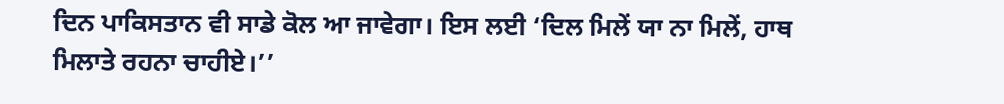ਦਿਨ ਪਾਕਿਸਤਾਨ ਵੀ ਸਾਡੇ ਕੋਲ ਆ ਜਾਵੇਗਾ। ਇਸ ਲਈ ‘ਦਿਲ ਮਿਲੇਂ ਯਾ ਨਾ ਮਿਲੇਂ, ਹਾਥ ਮਿਲਾਤੇ ਰਹਨਾ ਚਾਹੀਏ।’’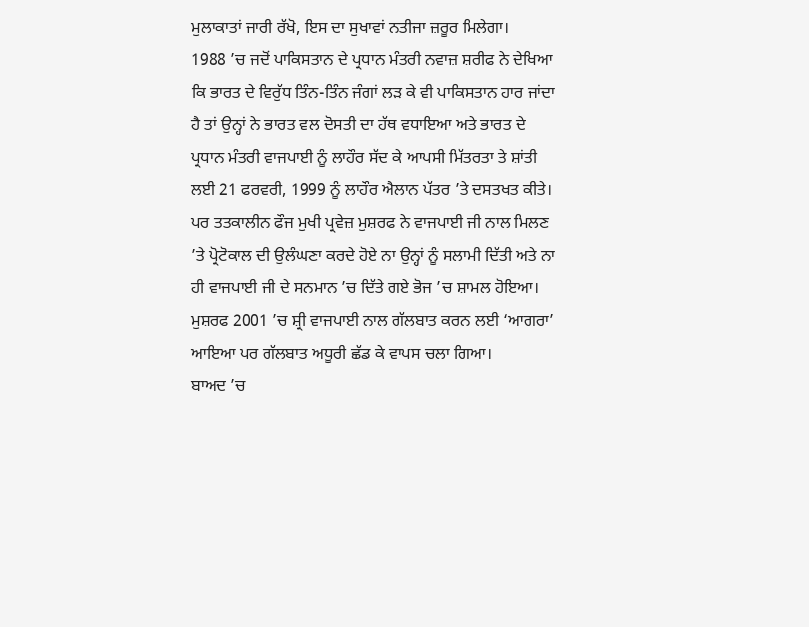ਮੁਲਾਕਾਤਾਂ ਜਾਰੀ ਰੱਖੋ, ਇਸ ਦਾ ਸੁਖਾਵਾਂ ਨਤੀਜਾ ਜ਼ਰੂਰ ਮਿਲੇਗਾ।
1988 ’ਚ ਜਦੋਂ ਪਾਕਿਸਤਾਨ ਦੇ ਪ੍ਰਧਾਨ ਮੰਤਰੀ ਨਵਾਜ਼ ਸ਼ਰੀਫ ਨੇ ਦੇਖਿਆ ਕਿ ਭਾਰਤ ਦੇ ਵਿਰੁੱਧ ਤਿੰਨ-ਤਿੰਨ ਜੰਗਾਂ ਲੜ ਕੇ ਵੀ ਪਾਕਿਸਤਾਨ ਹਾਰ ਜਾਂਦਾ ਹੈ ਤਾਂ ਉਨ੍ਹਾਂ ਨੇ ਭਾਰਤ ਵਲ ਦੋਸਤੀ ਦਾ ਹੱਥ ਵਧਾਇਆ ਅਤੇ ਭਾਰਤ ਦੇ ਪ੍ਰਧਾਨ ਮੰਤਰੀ ਵਾਜਪਾਈ ਨੂੰ ਲਾਹੌਰ ਸੱਦ ਕੇ ਆਪਸੀ ਮਿੱਤਰਤਾ ਤੇ ਸ਼ਾਂਤੀ ਲਈ 21 ਫਰਵਰੀ, 1999 ਨੂੰ ਲਾਹੌਰ ਐਲਾਨ ਪੱਤਰ ’ਤੇ ਦਸਤਖਤ ਕੀਤੇ।
ਪਰ ਤਤਕਾਲੀਨ ਫੌਜ ਮੁਖੀ ਪ੍ਰਵੇਜ਼ ਮੁਸ਼ਰਫ ਨੇ ਵਾਜਪਾਈ ਜੀ ਨਾਲ ਮਿਲਣ ’ਤੇ ਪ੍ਰੋਟੋਕਾਲ ਦੀ ਉਲੰਘਣਾ ਕਰਦੇ ਹੋਏ ਨਾ ਉਨ੍ਹਾਂ ਨੂੰ ਸਲਾਮੀ ਦਿੱਤੀ ਅਤੇ ਨਾ ਹੀ ਵਾਜਪਾਈ ਜੀ ਦੇ ਸਨਮਾਨ ’ਚ ਦਿੱਤੇ ਗਏ ਭੋਜ ’ਚ ਸ਼ਾਮਲ ਹੋਇਆ।
ਮੁਸ਼ਰਫ 2001 ’ਚ ਸ਼੍ਰੀ ਵਾਜਪਾਈ ਨਾਲ ਗੱਲਬਾਤ ਕਰਨ ਲਈ ‘ਆਗਰਾ’ ਆਇਆ ਪਰ ਗੱਲਬਾਤ ਅਧੂਰੀ ਛੱਡ ਕੇ ਵਾਪਸ ਚਲਾ ਗਿਆ।
ਬਾਅਦ ’ਚ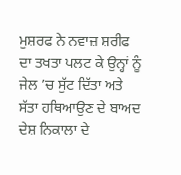ਮੁਸ਼ਰਫ ਨੇ ਨਵਾਜ਼ ਸ਼ਰੀਫ ਦਾ ਤਖਤਾ ਪਲਟ ਕੇ ਉਨ੍ਹਾਂ ਨੂੰ ਜੇਲ ’ਚ ਸੁੱਟ ਦਿੱਤਾ ਅਤੇ ਸੱਤਾ ਹਥਿਆਉਣ ਦੇ ਬਾਅਦ ਦੇਸ਼ ਨਿਕਾਲਾ ਦੇ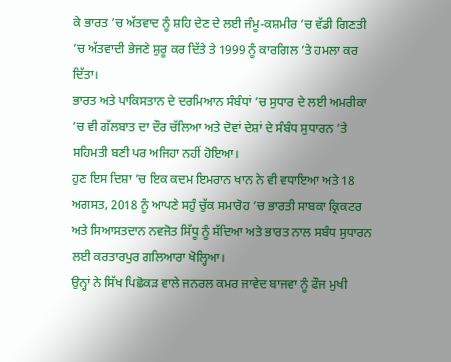ਕੇ ਭਾਰਤ ’ਚ ਅੱਤਵਾਦ ਨੂੰ ਸ਼ਹਿ ਦੇਣ ਦੇ ਲਈ ਜੰਮੂ-ਕਸ਼ਮੀਰ ’ਚ ਵੱਡੀ ਗਿਣਤੀ ’ਚ ਅੱਤਵਾਦੀ ਭੇਜਣੇ ਸ਼ੁਰੂ ਕਰ ਦਿੱਤੇ ਤੇ 1999 ਨੂੰ ਕਾਰਗਿਲ ’ਤੇ ਹਮਲਾ ਕਰ ਦਿੱਤਾ।
ਭਾਰਤ ਅਤੇ ਪਾਕਿਸਤਾਨ ਦੇ ਦਰਮਿਆਨ ਸੰਬੰਧਾਂ ’ਚ ਸੁਧਾਰ ਦੇ ਲਈ ਅਮਰੀਕਾ ’ਚ ਵੀ ਗੱਲਬਾਤ ਦਾ ਦੌਰ ਚੱਲਿਆ ਅਤੇ ਦੋਵਾਂ ਦੇਸ਼ਾਂ ਦੇ ਸੰਬੰਧ ਸੁਧਾਰਨ ’ਤੇ ਸਹਿਮਤੀ ਬਣੀ ਪਰ ਅਜਿਹਾ ਨਹੀਂ ਹੋਇਆ।
ਹੁਣ ਇਸ ਦਿਸ਼ਾ ’ਚ ਇਕ ਕਦਮ ਇਮਰਾਨ ਖਾਨ ਨੇ ਵੀ ਵਧਾਇਆ ਅਤੇ 18 ਅਗਸਤ, 2018 ਨੂੰ ਆਪਣੇ ਸਹੁੰ ਚੁੱਕ ਸਮਾਰੋਹ ’ਚ ਭਾਰਤੀ ਸਾਬਕਾ ਕ੍ਰਿਕਟਰ ਅਤੇ ਸਿਆਸਤਦਾਨ ਨਵਜੋਤ ਸਿੱਧੂ ਨੂੰ ਸੱਦਿਆ ਅਤੇ ਭਾਰਤ ਨਾਲ ਸਬੰਧ ਸੁਧਾਰਨ ਲਈ ਕਰਤਾਰਪੁਰ ਗਲਿਆਰਾ ਖੋਲ੍ਹਿਆ।
ਉਨ੍ਹਾਂ ਨੇ ਸਿੱਖ ਪਿਛੋਕੜ ਵਾਲੇ ਜਨਰਲ ਕਮਰ ਜਾਵੇਦ ਬਾਜਵਾ ਨੂੰ ਫੌਜ ਮੁਖੀ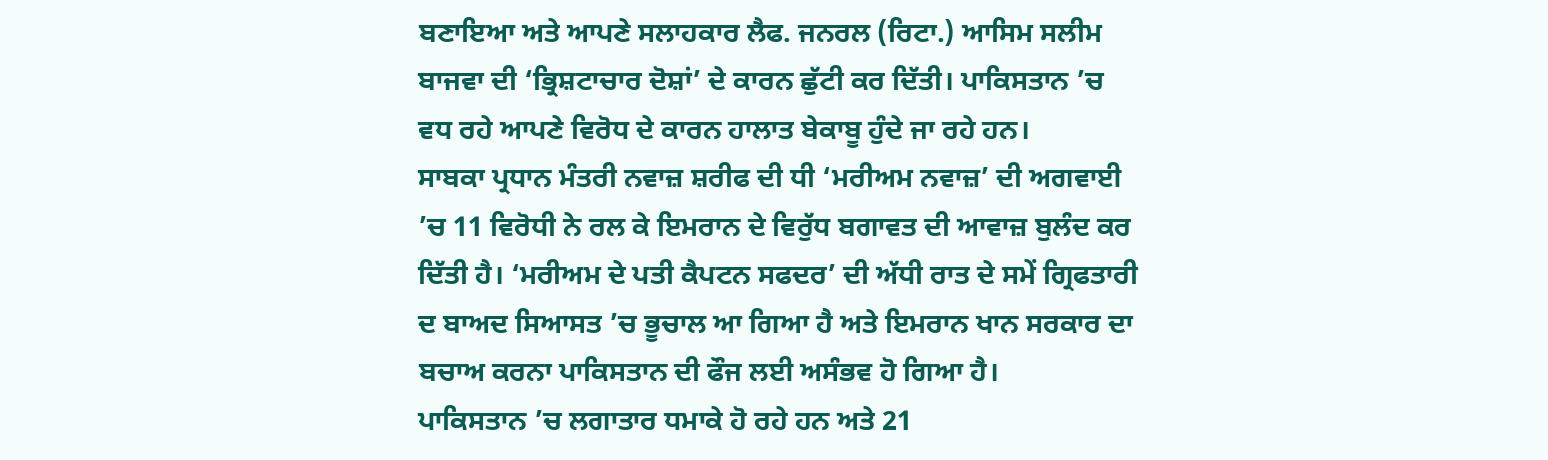ਬਣਾਇਆ ਅਤੇ ਆਪਣੇ ਸਲਾਹਕਾਰ ਲੈਫ. ਜਨਰਲ (ਰਿਟਾ.) ਆਸਿਮ ਸਲੀਮ ਬਾਜਵਾ ਦੀ ‘ਭ੍ਰਿਸ਼ਟਾਚਾਰ ਦੋਸ਼ਾਂ’ ਦੇ ਕਾਰਨ ਛੁੱਟੀ ਕਰ ਦਿੱਤੀ। ਪਾਕਿਸਤਾਨ ’ਚ ਵਧ ਰਹੇ ਆਪਣੇ ਵਿਰੋਧ ਦੇ ਕਾਰਨ ਹਾਲਾਤ ਬੇਕਾਬੂ ਹੁੰਦੇ ਜਾ ਰਹੇ ਹਨ।
ਸਾਬਕਾ ਪ੍ਰਧਾਨ ਮੰਤਰੀ ਨਵਾਜ਼ ਸ਼ਰੀਫ ਦੀ ਧੀ ‘ਮਰੀਅਮ ਨਵਾਜ਼’ ਦੀ ਅਗਵਾਈ ’ਚ 11 ਵਿਰੋਧੀ ਨੇ ਰਲ ਕੇ ਇਮਰਾਨ ਦੇ ਵਿਰੁੱਧ ਬਗਾਵਤ ਦੀ ਆਵਾਜ਼ ਬੁਲੰਦ ਕਰ ਦਿੱਤੀ ਹੈ। ‘ਮਰੀਅਮ ਦੇ ਪਤੀ ਕੈਪਟਨ ਸਫਦਰ’ ਦੀ ਅੱਧੀ ਰਾਤ ਦੇ ਸਮੇਂ ਗ੍ਰਿਫਤਾਰੀ ਦ ਬਾਅਦ ਸਿਆਸਤ ’ਚ ਭੂਚਾਲ ਆ ਗਿਆ ਹੈ ਅਤੇ ਇਮਰਾਨ ਖਾਨ ਸਰਕਾਰ ਦਾ ਬਚਾਅ ਕਰਨਾ ਪਾਕਿਸਤਾਨ ਦੀ ਫੌਜ ਲਈ ਅਸੰਭਵ ਹੋ ਗਿਆ ਹੈ।
ਪਾਕਿਸਤਾਨ ’ਚ ਲਗਾਤਾਰ ਧਮਾਕੇ ਹੋ ਰਹੇ ਹਨ ਅਤੇ 21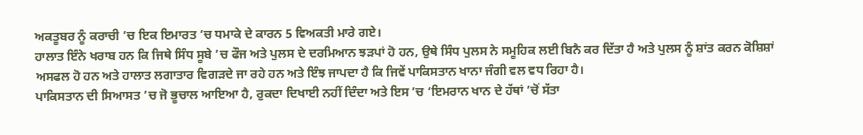ਅਕਤੂਬਰ ਨੂੰ ਕਰਾਚੀ ’ਚ ਇਕ ਇਮਾਰਤ ’ਚ ਧਮਾਕੇ ਦੇ ਕਾਰਨ 5 ਵਿਅਕਤੀ ਮਾਰੇ ਗਏ।
ਹਾਲਾਤ ਇੰਨੇ ਖਰਾਬ ਹਨ ਕਿ ਜਿਥੇ ਸਿੰਧ ਸੂਬੇ ’ਚ ਫੌਜ ਅਤੇ ਪੁਲਸ ਦੇ ਦਰਮਿਆਨ ਝੜਪਾਂ ਹੋ ਹਨ, ਉਥੇ ਸਿੰਧ ਪੁਲਸ ਨੇ ਸਮੂਹਿਕ ਲਈ ਬਿਨੈ ਕਰ ਦਿੱਤਾ ਹੈ ਅਤੇ ਪੁਲਸ ਨੂੰ ਸ਼ਾਂਤ ਕਰਨ ਕੋਸ਼ਿਸ਼ਾਂ ਅਸਫਲ ਹੋ ਹਨ ਅਤੇ ਹਾਲਾਤ ਲਗਾਤਾਰ ਵਿਗੜਦੇ ਜਾ ਰਹੇ ਹਨ ਅਤੇ ਇੰਝ ਜਾਪਦਾ ਹੈ ਕਿ ਜਿਵੇਂ ਪਾਕਿਸਤਾਨ ਖਾਨਾ ਜੰਗੀ ਵਲ ਵਧ ਰਿਹਾ ਹੈ।
ਪਾਕਿਸਤਾਨ ਦੀ ਸਿਆਸਤ ’ਚ ਜੋ ਭੂਚਾਲ ਆਇਆ ਹੈ, ਰੁਕਦਾ ਦਿਖਾਈ ਨਹੀਂ ਦਿੰਦਾ ਅਤੇ ਇਸ ’ਚ ‘ਇਮਰਾਨ ਖਾਨ ਦੇ ਹੱਥਾਂ ’ਚੋਂ ਸੱਤਾ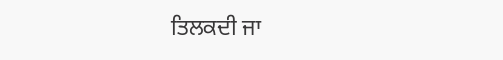ਤਿਲਕਦੀ ਜਾ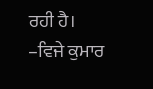ਰਹੀ ਹੈ।
–ਵਿਜੇ ਕੁਮਾਰ